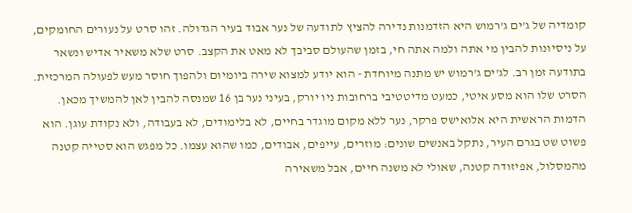קומדיה של ג'ים ג'רמוש היא הזדמנות נדירה להציץ לתודעה של נער אבוד בעיר הגדולה. זהו סרט על נעורים החומקים, על ניסיונות להבין מי אתה ולמה אתה חי, בזמן שהעולם סביבך לא מאט את הקצב. סרט שלא משאיר אדיש ונשאר בתודעה זמן רב. לג'ים ג'רמוש יש מתנה מיוחדת - הוא יודע למצוא שירה ביומיום ולהפוך חוסר מעש לפעולה המרכזית. הסרט שלו הוא מסע איטי, כמעט מדיטטיבי ברחובות ניו יורק, בעיני נער בן 16 שמנסה להבין לאן להמשיך מכאן. הדמות הראשית היא אלואישס פרקר, נער ללא מקום מוגדר בחיים, לא בלימודים, לא בעבודה, ולא נקודת עוגן. הוא פשוט שט בגרם העיר, נתקל באנשים שונים: מוזרים, עייפים, אבודים, כמו שהוא עצמו. כל מפגש הוא סטייה קטנה מהמסלול, אפיזודה קטנה, שאולי לא משנה חיים, אבל משאירה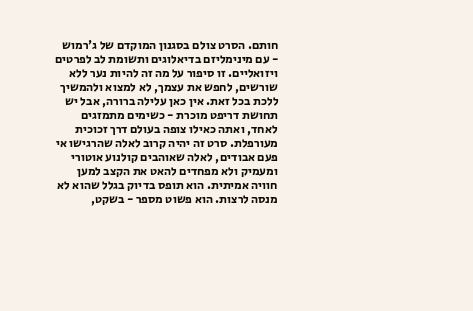חותם. הסרט צולם בסגנון המוקדם של ג'רמוש - עם מינימליזם בדיאלוגים ותשומת לב לפרטים ויזואליים. זו סיפור על מה זה להיות נער ללא שורשים, לחפש את עצמך, לא למצוא ולהמשיך ללכת בכל זאת. אין כאן עלילה ברורה, אבל יש תחושת דריפט מוכרת - כשימים מתמזגים לאחד, ואתה כאילו צופה בעולם דרך זכוכית מעורפלת. סרט זה יהיה קרוב לאלה שהרגישו אי פעם אבודים, לאלה שאוהבים קולנוע אוטורי ומעמיק ולא מפחדים להאט את הקצב למען חוויה אמיתית. הוא תופס בדיוק בגלל שהוא לא מנסה לרצות. הוא פשוט מספר - בשקט,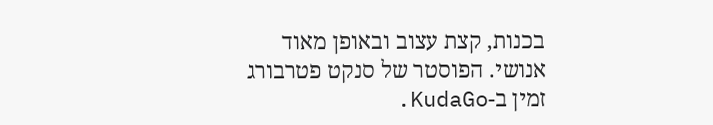בכנות, קצת עצוב ובאופן מאוד אנושי. הפוסטר של סנקט פטרבורג זמין ב-KudaGo.